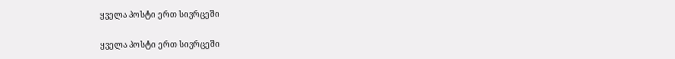ყველა პოსტი ერთ სივრცეში

ყველა პოსტი ერთ სივრცეში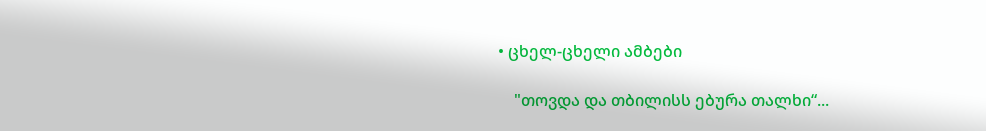• ცხელ-ცხელი ამბები

    "თოვდა და თბილისს ებურა თალხი“...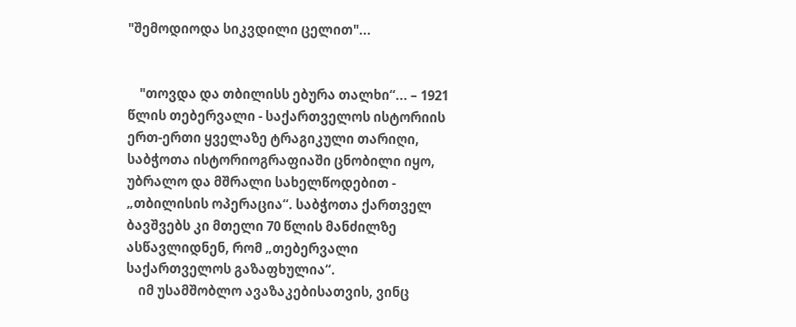"შემოდიოდა სიკვდილი ცელით"...


    "თოვდა და თბილისს ებურა თალხი“... – 1921 წლის თებერვალი - საქართველოს ისტორიის ერთ-ერთი ყველაზე ტრაგიკული თარიღი, საბჭოთა ისტორიოგრაფიაში ცნობილი იყო, უბრალო და მშრალი სახელწოდებით - „თბილისის ოპერაცია“. საბჭოთა ქართველ ბავშვებს კი მთელი 70 წლის მანძილზე ასწავლიდნენ, რომ „თებერვალი საქართველოს გაზაფხულია“.
    იმ უსამშობლო ავაზაკებისათვის, ვინც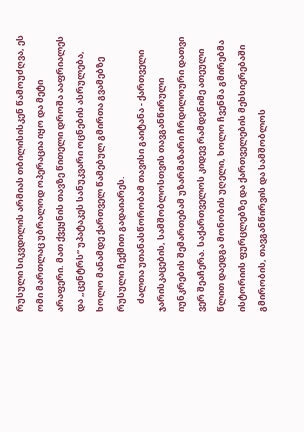რუსული სიკვდილის არმიას თბილისისკენ წამოუძღვა, ეს ომი მართლაც უბრალოდ ოპერაცია იყო და მეტი არაფერი. მათ ქვეყნის თავზე წითელი დროშა ააფრიალეს და „ცენტრს“ უპატაკეს სანუკვარი ოცნების ასრულება, ხოლო მანამდე ქართველ წამებულ გმირთა გვამებზე რუსული ჩექმით გადაიარეს.
    ძალთა უთანასწორობამ თავისი გაიტანა - ქართველი ჯარისკაცების, სამშობლოსთვის თავგანწირული იუნკრების შემართებამ უზარმაზარი ჩრდილოური დათვი ვერ შეაჩერა. საქართველოს კიდევ რამდენიმე ათეული წლით დაედგა მონობის უღელი, ხოლო ჩვენმა გმირებმა ისტორიის ფურცლებზე და ქართველების მეხსიერებაში გმირობის, თავგანწირვის და სამშობლოს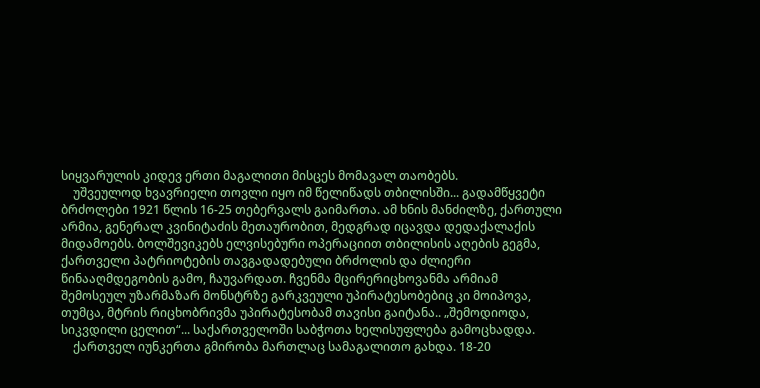სიყვარულის კიდევ ერთი მაგალითი მისცეს მომავალ თაობებს.
    უშვეულოდ ხვავრიელი თოვლი იყო იმ წელიწადს თბილისში... გადამწყვეტი ბრძოლები 1921 წლის 16-25 თებერვალს გაიმართა. ამ ხნის მანძილზე, ქართული არმია, გენერალ კვინიტაძის მეთაურობით, მედგრად იცავდა დედაქალაქის მიდამოებს. ბოლშევიკებს ელვისებური ოპერაციით თბილისის აღების გეგმა, ქართველი პატრიოტების თავგადადებული ბრძოლის და ძლიერი წინააღმდეგობის გამო, ჩაუვარდათ. ჩვენმა მცირერიცხოვანმა არმიამ შემოსეულ უზარმაზარ მონსტრზე გარკვეული უპირატესობებიც კი მოიპოვა,  თუმცა, მტრის რიცხობრივმა უპირატესობამ თავისი გაიტანა.. „შემოდიოდა, სიკვდილი ცელით“... საქართველოში საბჭოთა ხელისუფლება გამოცხადდა.
    ქართველ იუნკერთა გმირობა მართლაც სამაგალითო გახდა. 18-20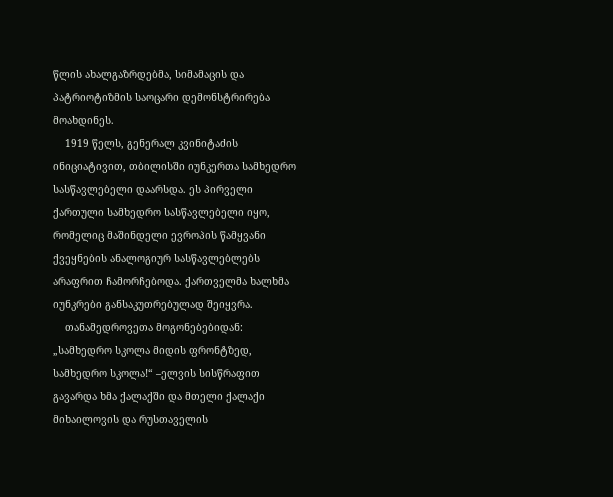წლის ახალგაზრდებმა, სიმამაცის და პატრიოტიზმის საოცარი დემონსტრირება მოახდინეს.
    1919 წელს, გენერალ კვინიტაძის ინიციატივით, თბილისში იუნკერთა სამხედრო სასწავლებელი დაარსდა. ეს პირველი ქართული სამხედრო სასწავლებელი იყო, რომელიც მაშინდელი ევროპის წამყვანი ქვეყნების ანალოგიურ სასწავლებლებს არაფრით ჩამორჩებოდა. ქართველმა ხალხმა იუნკრები განსაკუთრებულად შეიყვრა.
    თანამედროვეთა მოგონებებიდან: „სამხედრო სკოლა მიდის ფრონტზედ, სამხედრო სკოლა!“ –ელვის სისწრაფით გავარდა ხმა ქალაქში და მთელი ქალაქი მიხაილოვის და რუსთაველის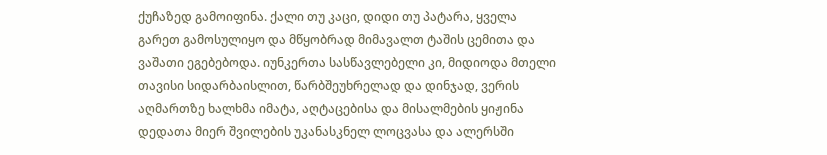ქუჩაზედ გამოიფინა. ქალი თუ კაცი, დიდი თუ პატარა, ყველა გარეთ გამოსულიყო და მწყობრად მიმავალთ ტაშის ცემითა და ვაშათი ეგებებოდა. იუნკერთა სასწავლებელი კი, მიდიოდა მთელი თავისი სიდარბაისლით, წარბშეუხრელად და დინჯად, ვერის აღმართზე ხალხმა იმატა, აღტაცებისა და მისალმების ყიჟინა დედათა მიერ შვილების უკანასკნელ ლოცვასა და ალერსში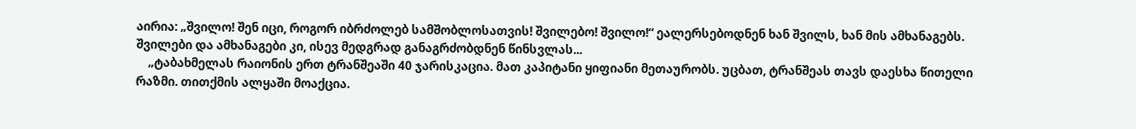აირია: „შვილო! შენ იცი, როგორ იბრძოლებ სამშობლოსათვის! შვილებო! შვილო!“ ეალერსებოდნენ ხან შვილს, ხან მის ამხანაგებს. შვილები და ამხანაგები კი, ისევ მედგრად განაგრძობდნენ წინსვლას...
    „ტაბახმელას რაიონის ერთ ტრანშეაში 40 ჯარისკაცია. მათ კაპიტანი ყიფიანი მეთაურობს. უცბათ, ტრანშეას თავს დაესხა წითელი რაზმი. თითქმის ალყაში მოაქცია.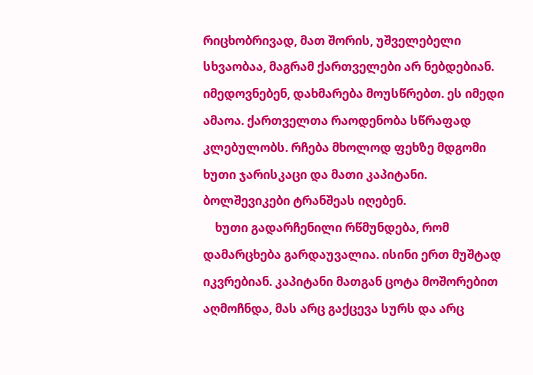რიცხობრივად, მათ შორის, უშველებელი სხვაობაა, მაგრამ ქართველები არ ნებდებიან. იმედოვნებენ, დახმარება მოუსწრებთ. ეს იმედი ამაოა. ქართველთა რაოდენობა სწრაფად კლებულობს. რჩება მხოლოდ ფეხზე მდგომი ხუთი ჯარისკაცი და მათი კაპიტანი. ბოლშევიკები ტრანშეას იღებენ.
    ხუთი გადარჩენილი რწმუნდება, რომ დამარცხება გარდაუვალია. ისინი ერთ მუშტად იკვრებიან. კაპიტანი მათგან ცოტა მოშორებით აღმოჩნდა, მას არც გაქცევა სურს და არც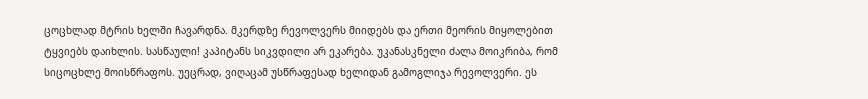ცოცხლად მტრის ხელში ჩავარდნა. მკერდზე რევოლვერს მიიდებს და ერთი მეორის მიყოლებით ტყვიებს დაიხლის. სასწაული! კაპიტანს სიკვდილი არ ეკარება. უკანასკნელი ძალა მოიკრიბა, რომ სიცოცხლე მოისწრაფოს. უეცრად, ვიღაცამ უსწრაფესად ხელიდან გამოგლიჯა რევოლვერი. ეს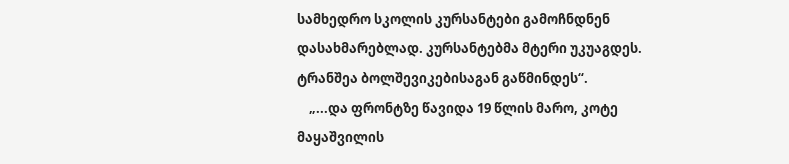სამხედრო სკოლის კურსანტები გამოჩნდნენ დასახმარებლად. კურსანტებმა მტერი უკუაგდეს. ტრანშეა ბოლშევიკებისაგან გაწმინდეს“.
    „...და ფრონტზე წავიდა 19 წლის მარო, კოტე მაყაშვილის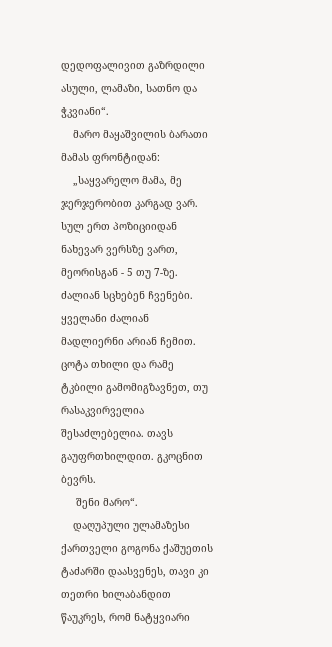დედოფალივით გაზრდილი ასული, ლამაზი, სათნო და ჭკვიანი“.
    მარო მაყაშვილის ბარათი მამას ფრონტიდან:
    „საყვარელო მამა, მე ჯერჯერობით კარგად ვარ. სულ ერთ პოზიციიდან ნახევარ ვერსზე ვართ, მეორისგან - 5 თუ 7-ზე. ძალიან სცხებენ ჩვენები. ყველანი ძალიან მადლიერნი არიან ჩემით. ცოტა თხილი და რამე ტკბილი გამომიგზავნეთ, თუ რასაკვირველია შესაძლებელია. თავს გაუფრთხილდით. გკოცნით ბევრს.
     შენი მარო“.
    დაღუპული ულამაზესი ქართველი გოგონა ქაშუეთის ტაძარში დაასვენეს, თავი კი თეთრი ხილაბანდით წაუკრეს, რომ ნატყვიარი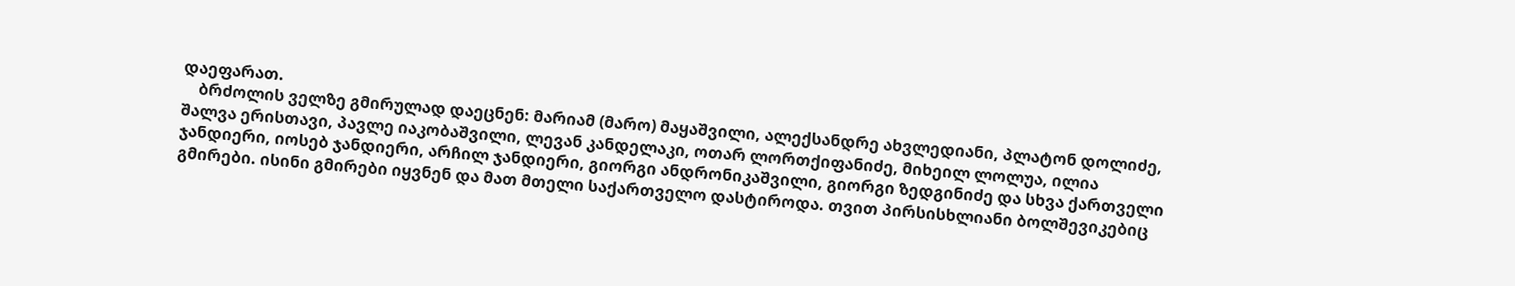დაეფარათ.
    ბრძოლის ველზე გმირულად დაეცნენ: მარიამ (მარო) მაყაშვილი, ალექსანდრე ახვლედიანი, პლატონ დოლიძე, შალვა ერისთავი, პავლე იაკობაშვილი, ლევან კანდელაკი, ოთარ ლორთქიფანიძე, მიხეილ ლოლუა, ილია ჯანდიერი, იოსებ ჯანდიერი, არჩილ ჯანდიერი, გიორგი ანდრონიკაშვილი, გიორგი ზედგინიძე და სხვა ქართველი გმირები. ისინი გმირები იყვნენ და მათ მთელი საქართველო დასტიროდა. თვით პირსისხლიანი ბოლშევიკებიც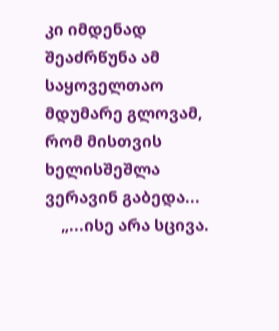კი იმდენად შეაძრწუნა ამ საყოველთაო მდუმარე გლოვამ, რომ მისთვის ხელისშეშლა ვერავინ გაბედა...
    „...ისე არა სცივა.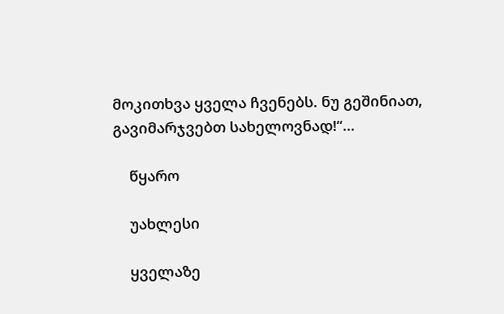მოკითხვა ყველა ჩვენებს. ნუ გეშინიათ, გავიმარჯვებთ სახელოვნად!“...

    წყარო

    უახლესი

    ყველაზე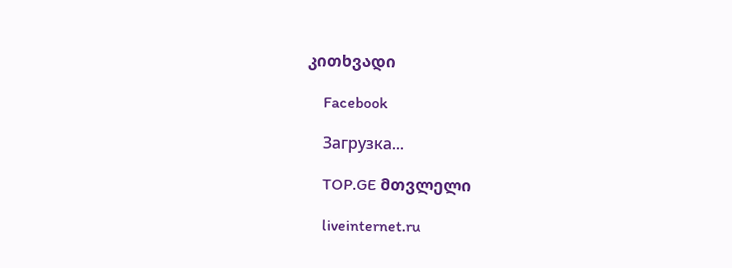კითხვადი

    Facebook

    Загрузка...

    TOP.GE მთვლელი

    liveinternet.ru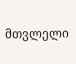მთვლელი